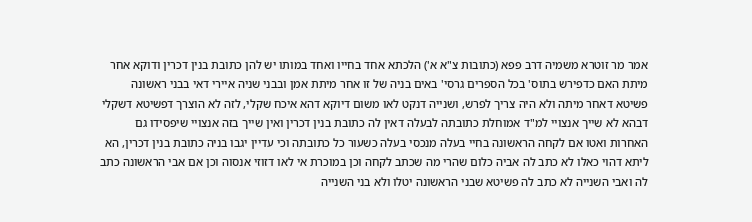אמר מר זוטרא משמיה דרב פפא (כתובות צ"א א') הלכתא אחד בחייו ואחד במותו יש להן כתובת בנין דכרין ודוקא אחר מיתת האם כדפירש בתוס' בכל הספרים גרסי' באים בניה של זו אחר מיתת אמן ובבני שניה איירי דאי בבני ראשונה פשיטא דאחר מיתה ולא היה צריך לפרש, ושנייה דנקט לאו משום דיוקא דהא איכח שקלי, לזה לא הוצרך דפשיטא דשקלי דבהא לא שייך אנצויי למ"ד אמוחלת כתובתה לבעלה דאין לה כתובת בנין דכרין ואין שייך בזה אנצויי שיפסידו גם האחרות ואטו אם לקחה הראשונה בחיי בעלה מנכסי בעלה כשעור כל כתובתה וכי עדיין יגבו בניה כתובת בנין דכרין, הא ליתא דהוי כאלו לא כתב לה אביה כלום שהרי מה שכתב לקחה וכן במוכרת אי לאו דזוזי אנסוה וכן אם אבי הראשונה כתב לה ואבי השנייה לא כתב לה פשיטא שבני הראשונה יטלו ולא בני השנייה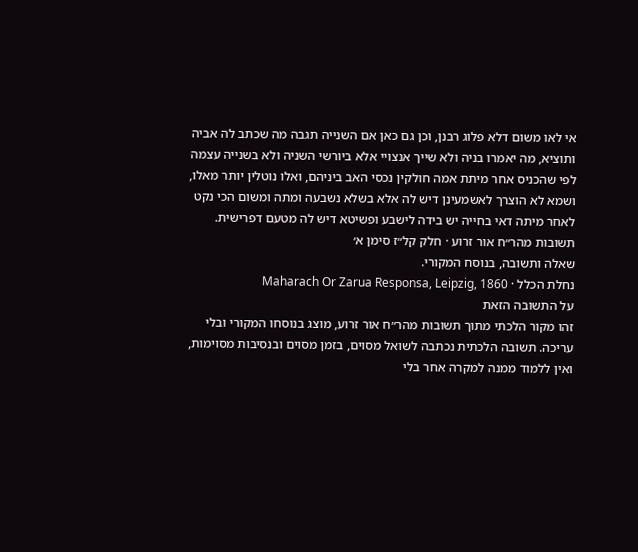אי לאו משום דלא פלוג רבנן, וכן גם כאן אם השנייה תגבה מה שכתב לה אביה ותוציא, מה יאמרו בניה ולא שייך אנצויי אלא ביורשי השניה ולא בשנייה עצמה לפי שהכניס אחר מיתת אמה חולקין נכסי האב ביניהם, ואלו נוטלין יותר מאלו, ושמא לא הוצרך לאשמעינן דיש לה אלא בשלא נשבעה ומתה ומשום הכי נקט לאחר מיתה דאי בחייה יש בידה לישבע ופשיטא דיש לה מטעם דפרישית.
תשובות מהר״ח אור זרוע · חלק קל״ז סימן א׳
שאלה ותשובה, בנוסח המקורי.
נחלת הכלל · Maharach Or Zarua Responsa, Leipzig, 1860
על התשובה הזאת
זהו מקור הלכתי מתוך תשובות מהר״ח אור זרוע, מוצג בנוסחו המקורי ובלי עריכה. תשובה הלכתית נכתבה לשואל מסוים, בזמן מסוים ובנסיבות מסוימות, ואין ללמוד ממנה למקרה אחר בלי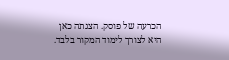הכרעה של פוסק. הצגתה כאן היא לצורך לימוד המקור בלבד.